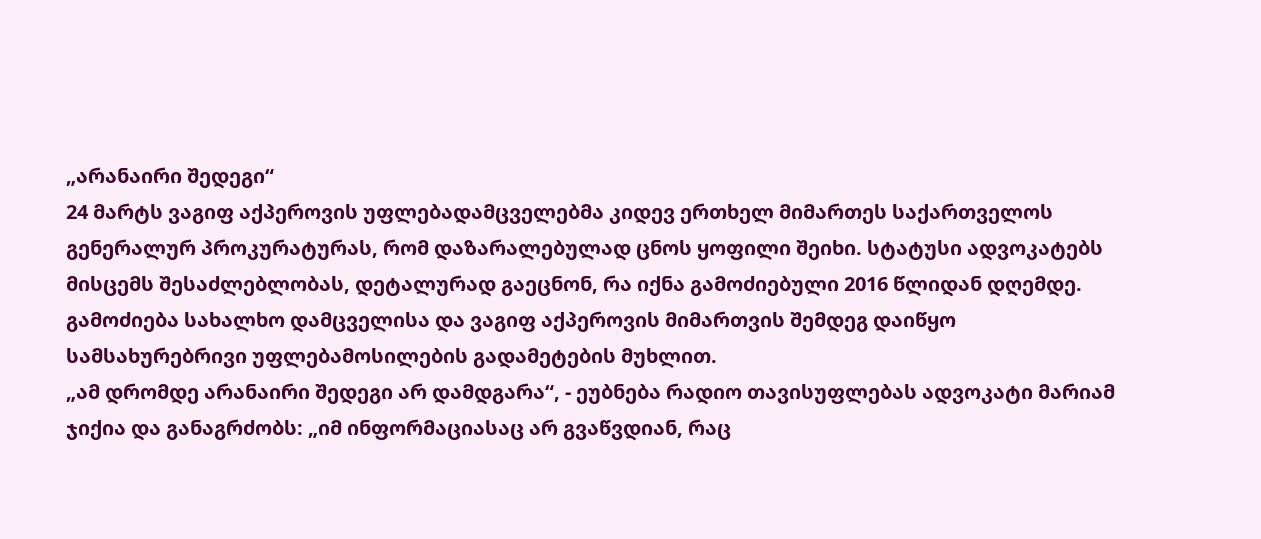„არანაირი შედეგი“
24 მარტს ვაგიფ აქპეროვის უფლებადამცველებმა კიდევ ერთხელ მიმართეს საქართველოს გენერალურ პროკურატურას, რომ დაზარალებულად ცნოს ყოფილი შეიხი. სტატუსი ადვოკატებს მისცემს შესაძლებლობას, დეტალურად გაეცნონ, რა იქნა გამოძიებული 2016 წლიდან დღემდე. გამოძიება სახალხო დამცველისა და ვაგიფ აქპეროვის მიმართვის შემდეგ დაიწყო სამსახურებრივი უფლებამოსილების გადამეტების მუხლით.
„ამ დრომდე არანაირი შედეგი არ დამდგარა“, - ეუბნება რადიო თავისუფლებას ადვოკატი მარიამ ჯიქია და განაგრძობს: „იმ ინფორმაციასაც არ გვაწვდიან, რაც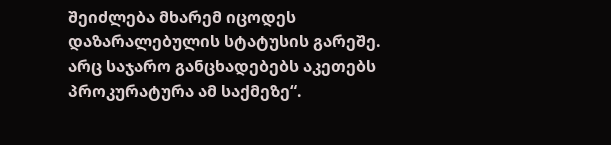შეიძლება მხარემ იცოდეს დაზარალებულის სტატუსის გარეშე. არც საჯარო განცხადებებს აკეთებს პროკურატურა ამ საქმეზე“.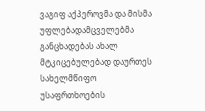ვაგიფ აქპეროვმა და მისმა უფლებადამცველებმა განცხადებას ახალ მტკიცებულებად დაურთეს სახელმწიფო უსაფრთხოების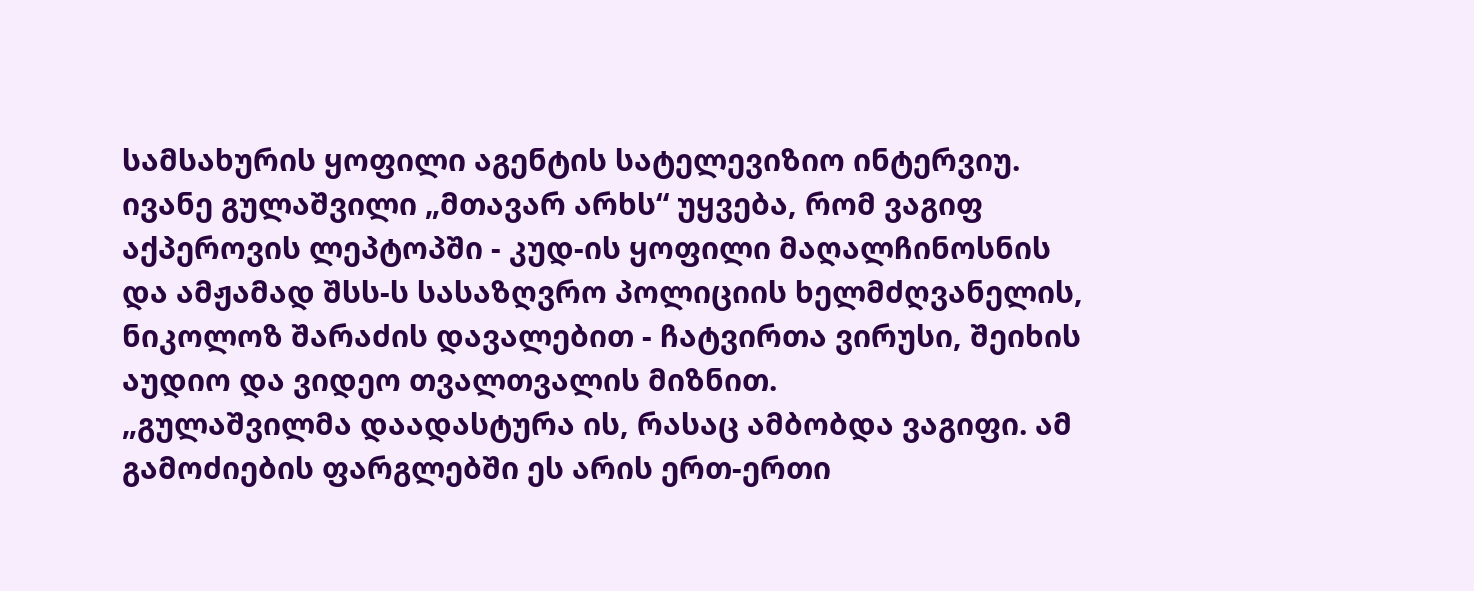სამსახურის ყოფილი აგენტის სატელევიზიო ინტერვიუ. ივანე გულაშვილი „მთავარ არხს“ უყვება, რომ ვაგიფ აქპეროვის ლეპტოპში - კუდ-ის ყოფილი მაღალჩინოსნის და ამჟამად შსს-ს სასაზღვრო პოლიციის ხელმძღვანელის, ნიკოლოზ შარაძის დავალებით - ჩატვირთა ვირუსი, შეიხის აუდიო და ვიდეო თვალთვალის მიზნით.
„გულაშვილმა დაადასტურა ის, რასაც ამბობდა ვაგიფი. ამ გამოძიების ფარგლებში ეს არის ერთ-ერთი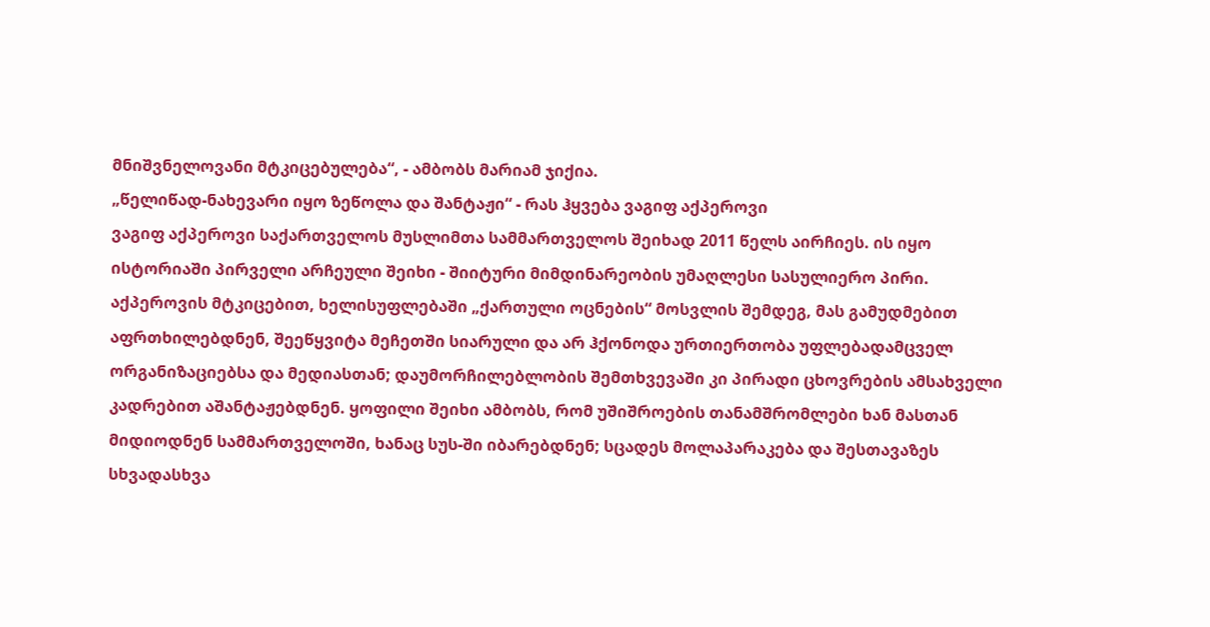მნიშვნელოვანი მტკიცებულება“, - ამბობს მარიამ ჯიქია.
„წელიწად-ნახევარი იყო ზეწოლა და შანტაჟი“ - რას ჰყვება ვაგიფ აქპეროვი
ვაგიფ აქპეროვი საქართველოს მუსლიმთა სამმართველოს შეიხად 2011 წელს აირჩიეს. ის იყო ისტორიაში პირველი არჩეული შეიხი - შიიტური მიმდინარეობის უმაღლესი სასულიერო პირი.
აქპეროვის მტკიცებით, ხელისუფლებაში „ქართული ოცნების“ მოსვლის შემდეგ, მას გამუდმებით აფრთხილებდნენ, შეეწყვიტა მეჩეთში სიარული და არ ჰქონოდა ურთიერთობა უფლებადამცველ ორგანიზაციებსა და მედიასთან; დაუმორჩილებლობის შემთხვევაში კი პირადი ცხოვრების ამსახველი კადრებით აშანტაჟებდნენ. ყოფილი შეიხი ამბობს, რომ უშიშროების თანამშრომლები ხან მასთან მიდიოდნენ სამმართველოში, ხანაც სუს-ში იბარებდნენ; სცადეს მოლაპარაკება და შესთავაზეს სხვადასხვა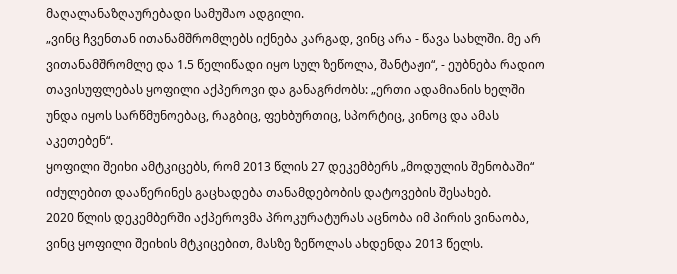მაღალანაზღაურებადი სამუშაო ადგილი.
„ვინც ჩვენთან ითანამშრომლებს იქნება კარგად, ვინც არა - წავა სახლში. მე არ ვითანამშრომლე და 1.5 წელიწადი იყო სულ ზეწოლა, შანტაჟი“, - ეუბნება რადიო თავისუფლებას ყოფილი აქპეროვი და განაგრძობს: „ერთი ადამიანის ხელში უნდა იყოს სარწმუნოებაც, რაგბიც, ფეხბურთიც, სპორტიც, კინოც და ამას აკეთებენ“.
ყოფილი შეიხი ამტკიცებს, რომ 2013 წლის 27 დეკემბერს „მოდულის შენობაში“ იძულებით დააწერინეს გაცხადება თანამდებობის დატოვების შესახებ.
2020 წლის დეკემბერში აქპეროვმა პროკურატურას აცნობა იმ პირის ვინაობა, ვინც ყოფილი შეიხის მტკიცებით, მასზე ზეწოლას ახდენდა 2013 წელს.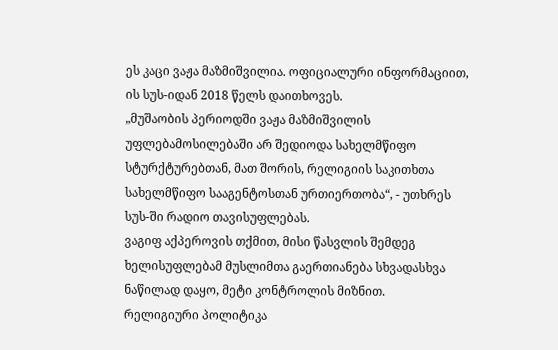ეს კაცი ვაჟა მაზმიშვილია. ოფიციალური ინფორმაციით, ის სუს-იდან 2018 წელს დაითხოვეს.
„მუშაობის პერიოდში ვაჟა მაზმიშვილის უფლებამოსილებაში არ შედიოდა სახელმწიფო სტურქტურებთან, მათ შორის, რელიგიის საკითხთა სახელმწიფო სააგენტოსთან ურთიერთობა“, - უთხრეს სუს-ში რადიო თავისუფლებას.
ვაგიფ აქპეროვის თქმით, მისი წასვლის შემდეგ ხელისუფლებამ მუსლიმთა გაერთიანება სხვადასხვა ნაწილად დაყო, მეტი კონტროლის მიზნით.
რელიგიური პოლიტიკა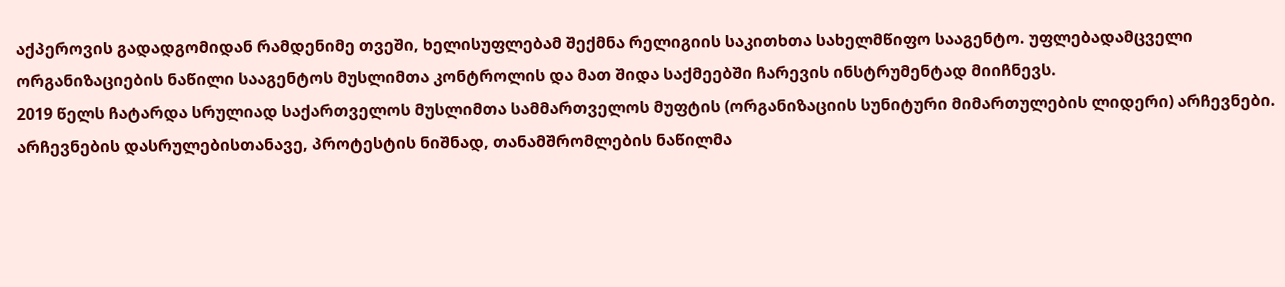აქპეროვის გადადგომიდან რამდენიმე თვეში, ხელისუფლებამ შექმნა რელიგიის საკითხთა სახელმწიფო სააგენტო. უფლებადამცველი ორგანიზაციების ნაწილი სააგენტოს მუსლიმთა კონტროლის და მათ შიდა საქმეებში ჩარევის ინსტრუმენტად მიიჩნევს.
2019 წელს ჩატარდა სრულიად საქართველოს მუსლიმთა სამმართველოს მუფტის (ორგანიზაციის სუნიტური მიმართულების ლიდერი) არჩევნები. არჩევნების დასრულებისთანავე, პროტესტის ნიშნად, თანამშრომლების ნაწილმა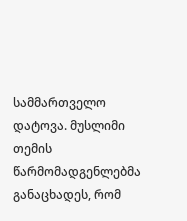სამმართველო დატოვა. მუსლიმი თემის წარმომადგენლებმა განაცხადეს, რომ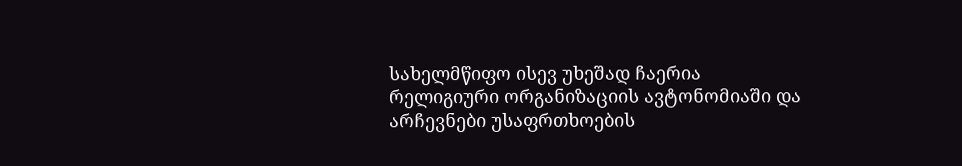სახელმწიფო ისევ უხეშად ჩაერია რელიგიური ორგანიზაციის ავტონომიაში და არჩევნები უსაფრთხოების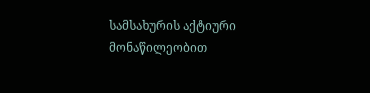სამსახურის აქტიური მონაწილეობით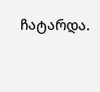ჩატარდა.